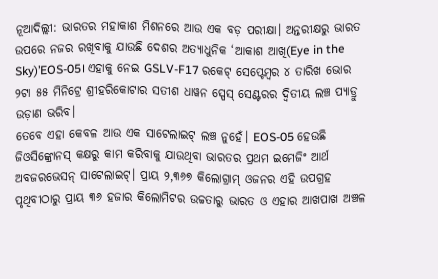ନୂଆଦିଲ୍ଲୀ: ଭାରତର ମହାକାଶ ମିଶନରେ ଆଉ ଏକ ବଡ଼ ପରୀକ୍ଷା। ଅନ୍ତରୀକ୍ଷରୁ ଭାରତ ଉପରେ ନଜର ରଖିବାକୁ ଯାଉଛି ଦେଶର ଅତ୍ୟାଧୁନିକ ‘ଆକାଶ ଆଖି(Eye in the Sky)’EOS-05। ଏହାକୁ ନେଇ GSLV-F17 ରକେଟ୍ ସେପ୍ଟେମ୍ବର ୪ ତାରିଖ ଭୋର ୨ଟା ୫୫ ମିନିଟ୍ରେ ଶ୍ରୀହରିକୋଟାର ସତୀଶ ଧାୱନ ସ୍ପେସ୍ ସେଣ୍ଟରର ଦ୍ୱିତୀୟ ଲଞ୍ଚ ପ୍ୟାଡ୍ରୁ ଉଡ଼ାଣ ଭରିବ।
ତେବେ ଏହା କେବଳ ଆଉ ଏକ ସାଟେଲାଇଟ୍ ଲଞ୍ଚ ନୁହେଁ। EOS-05 ହେଉଛି ଜିଓସିଙ୍କ୍ରୋନସ୍ କକ୍ଷରୁ କାମ କରିବାକୁ ଯାଉଥିବା ଭାରତର ପ୍ରଥମ ଇମେଜିଂ ଆର୍ଥ ଅବଜରଭେସନ୍ ସାଟେଲାଇଟ୍। ପ୍ରାୟ ୨,୩୬୭ କିଲୋଗ୍ରାମ୍ ଓଜନର ଏହି ଉପଗ୍ରହ ପୃଥିବୀଠାରୁ ପ୍ରାୟ ୩୬ ହଜାର କିଲୋମିଟର ଉଚ୍ଚତାରୁ ଭାରତ ଓ ଏହାର ଆଖପାଖ ଅଞ୍ଚଳ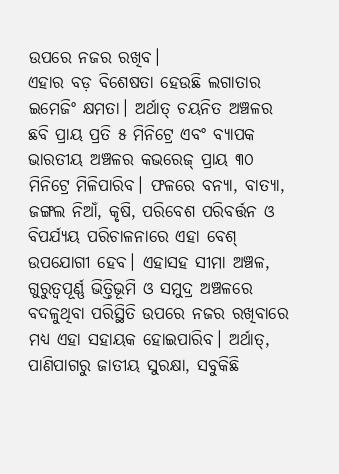ଉପରେ ନଜର ରଖିବ।
ଏହାର ବଡ଼ ବିଶେଷତା ହେଉଛି ଲଗାତାର ଇମେଜିଂ କ୍ଷମତା। ଅର୍ଥାତ୍ ଚୟନିତ ଅଞ୍ଚଳର ଛବି ପ୍ରାୟ ପ୍ରତି ୫ ମିନିଟ୍ରେ ଏବଂ ବ୍ୟାପକ ଭାରତୀୟ ଅଞ୍ଚଳର କଭରେଜ୍ ପ୍ରାୟ ୩୦ ମିନିଟ୍ରେ ମିଳିପାରିବ। ଫଳରେ ବନ୍ୟା, ବାତ୍ୟା, ଜଙ୍ଗଲ ନିଆଁ, କୃଷି, ପରିବେଶ ପରିବର୍ତ୍ତନ ଓ ବିପର୍ଯ୍ୟୟ ପରିଚାଳନାରେ ଏହା ବେଶ୍ ଉପଯୋଗୀ ହେବ। ଏହାସହ ସୀମା ଅଞ୍ଚଳ, ଗୁରୁତ୍ୱପୂର୍ଣ୍ଣ ଭିତ୍ତିଭୂମି ଓ ସମୁଦ୍ର ଅଞ୍ଚଳରେ ବଦଳୁଥିବା ପରିସ୍ଥିତି ଉପରେ ନଜର ରଖିବାରେ ମଧ୍ୟ ଏହା ସହାୟକ ହୋଇପାରିବ। ଅର୍ଥାତ୍, ପାଣିପାଗରୁ ଜାତୀୟ ସୁରକ୍ଷା, ସବୁକିଛି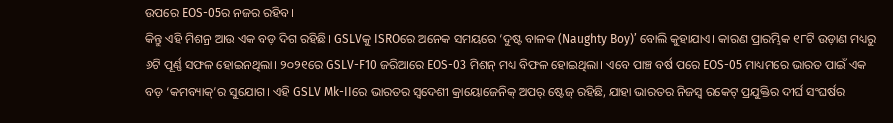ଉପରେ EOS-05ର ନଜର ରହିବ।
କିନ୍ତୁ ଏହି ମିଶନ୍ର ଆଉ ଏକ ବଡ଼ ଦିଗ ରହିଛି। GSLVକୁ ISROରେ ଅନେକ ସମୟରେ ‘ଦୁଷ୍ଟ ବାଳକ (Naughty Boy)’ ବୋଲି କୁହାଯାଏ। କାରଣ ପ୍ରାରମ୍ଭିକ ୧୮ଟି ଉଡ଼ାଣ ମଧ୍ୟରୁ ୬ଟି ପୂର୍ଣ୍ଣ ସଫଳ ହୋଇନଥିଲା। ୨୦୨୧ରେ GSLV-F10 ଜରିଆରେ EOS-03 ମିଶନ୍ ମଧ୍ୟ ବିଫଳ ହୋଇଥିଲା। ଏବେ ପାଞ୍ଚ ବର୍ଷ ପରେ EOS-05 ମାଧ୍ୟମରେ ଭାରତ ପାଇଁ ଏକ ବଡ଼ ‘କମବ୍ୟାକ୍’ର ସୁଯୋଗ। ଏହି GSLV Mk-IIରେ ଭାରତର ସ୍ୱଦେଶୀ କ୍ରାୟୋଜେନିକ୍ ଅପର୍ ଷ୍ଟେଜ୍ ରହିଛି, ଯାହା ଭାରତର ନିଜସ୍ୱ ରକେଟ୍ ପ୍ରଯୁକ୍ତିର ଦୀର୍ଘ ସଂଘର୍ଷର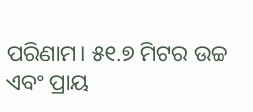ପରିଣାମ। ୫୧.୭ ମିଟର ଉଚ୍ଚ ଏବଂ ପ୍ରାୟ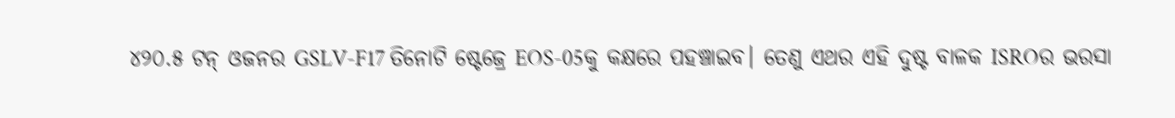୪୨୦.୫ ଟନ୍ ଓଜନର GSLV-F17 ତିନୋଟି ଷ୍ଟେଜ୍ରେ EOS-05କୁ କକ୍ଷରେ ପହଞ୍ଚାଇବ। ତେଣୁ ଏଥର ଏହି ଦୁଷ୍ଟ ବାଳକ ISROର ଭରସା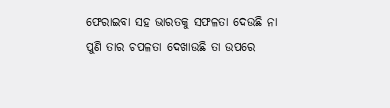ଫେରାଇବା ସହ ଭାରତକୁ ସଫଳତା ଦେଉଛି ନା ପୁଣି ତାର ଚପଳତା ଦେଖାଉଛି ତା ଉପରେ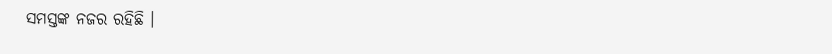ସମସ୍ତଙ୍କ ନଜର ରହିଛି ।